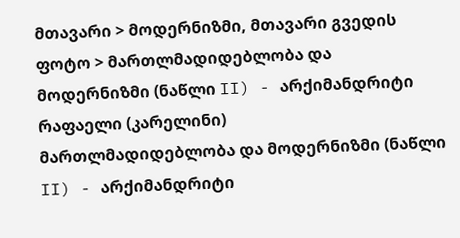მთავარი > მოდერნიზმი, მთავარი გვედის ფოტო > მართლმადიდებლობა და მოდერნიზმი (ნაწლი II) - არქიმანდრიტი რაფაელი (კარელინი)
მართლმადიდებლობა და მოდერნიზმი (ნაწლი II) - არქიმანდრიტი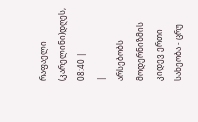რაფაელი (კარელინი)დღეს, 08:40 |
|
არსებობს მოდერნიზმის კიდევ ერთი სახეობა - ცრუ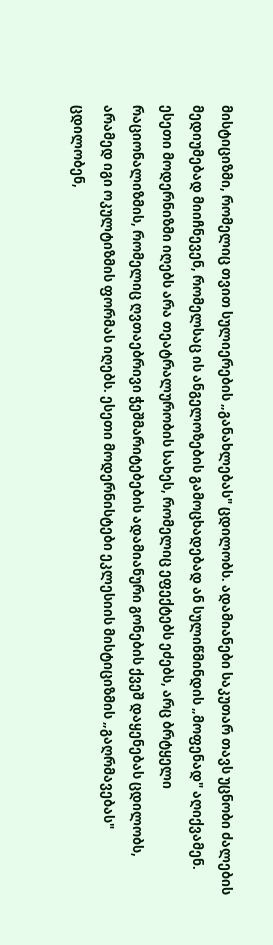მისტიციზმი, რომელიც თვით სულიერების „განახლებას" ცდილობს. ადამიანები საკუთარ თავს უცნობი ძალების მედიუმებად მიიჩნევენ, რომელსაც ის ანგელოზების გამოცხადებად ან სულიწმინდის „მოფენად" აღიქვამენ. ესეთი მოდერნიზმი იღებს არა თეატრალურობის სახეს, რომელიც ეფექტებს ეძებს, არც ბრტყელი რაციონალიზმის, რომელიც ღვთაებრივი ჭეშმარიტებების ადამიანური გონების ქვეშ დაყენებას ცდილობს, არამედ იგი ოკულტიზმის ფორმას იღებს. ესეთი მოდერნისტები ეკლესიის მისტიციზმის „გაღრმავებას" ცდილობენ,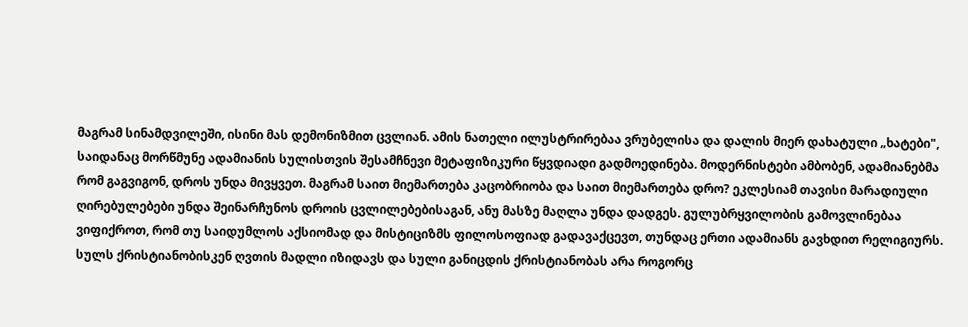მაგრამ სინამდვილეში, ისინი მას დემონიზმით ცვლიან. ამის ნათელი ილუსტრირებაა ვრუბელისა და დალის მიერ დახატული „ხატები", საიდანაც მორწმუნე ადამიანის სულისთვის შესამჩნევი მეტაფიზიკური წყვდიადი გადმოედინება. მოდერნისტები ამბობენ, ადამიანებმა რომ გაგვიგონ, დროს უნდა მივყვეთ. მაგრამ საით მიემართება კაცობრიობა და საით მიემართება დრო? ეკლესიამ თავისი მარადიული ღირებულებები უნდა შეინარჩუნოს დროის ცვლილებებისაგან, ანუ მასზე მაღლა უნდა დადგეს. გულუბრყვილობის გამოვლინებაა ვიფიქროთ, რომ თუ საიდუმლოს აქსიომად და მისტიციზმს ფილოსოფიად გადავაქცევთ, თუნდაც ერთი ადამიანს გავხდით რელიგიურს. სულს ქრისტიანობისკენ ღვთის მადლი იზიდავს და სული განიცდის ქრისტიანობას არა როგორც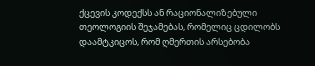ქცევის კოდექსს ან რაციონალიზებული თეოლოგიის შეჯამებას, რომელიც ცდილობს დაამტკიცოს, რომ ღმერთის არსებობა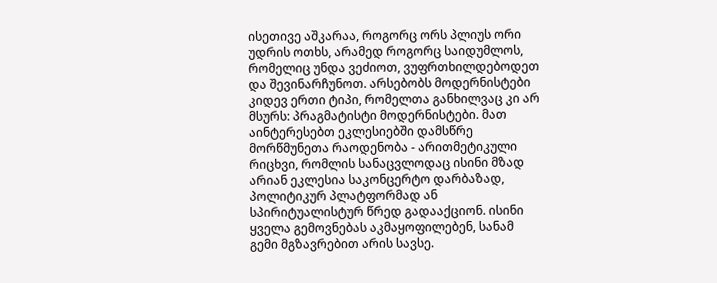ისეთივე აშკარაა, როგორც ორს პლიუს ორი უდრის ოთხს, არამედ როგორც საიდუმლოს, რომელიც უნდა ვეძიოთ, ვუფრთხილდებოდეთ და შევინარჩუნოთ. არსებობს მოდერნისტები კიდევ ერთი ტიპი, რომელთა განხილვაც კი არ მსურს: პრაგმატისტი მოდერნისტები. მათ აინტერესებთ ეკლესიებში დამსწრე მორწმუნეთა რაოდენობა - არითმეტიკული რიცხვი, რომლის სანაცვლოდაც ისინი მზად არიან ეკლესია საკონცერტო დარბაზად, პოლიტიკურ პლატფორმად ან სპირიტუალისტურ წრედ გადააქციონ. ისინი ყველა გემოვნებას აკმაყოფილებენ, სანამ გემი მგზავრებით არის სავსე.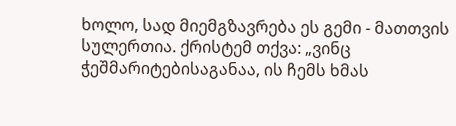ხოლო, სად მიემგზავრება ეს გემი - მათთვის სულერთია. ქრისტემ თქვა: „ვინც ჭეშმარიტებისაგანაა, ის ჩემს ხმას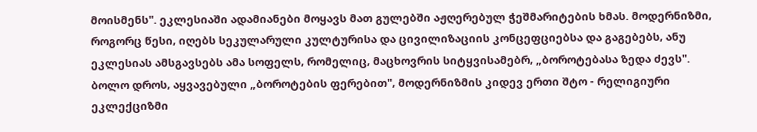მოისმენს". ეკლესიაში ადამიანები მოყავს მათ გულებში აჟღერებულ ჭეშმარიტების ხმას. მოდერნიზმი, როგორც წესი, იღებს სეკულარული კულტურისა და ცივილიზაციის კონცეფციებსა და გაგებებს, ანუ ეკლესიას ამსგავსებს ამა სოფელს, რომელიც, მაცხოვრის სიტყვისამებრ, „ბოროტებასა ზედა ძევს". ბოლო დროს, აყვავებული „ბოროტების ფერებით", მოდერნიზმის კიდევ ერთი შტო - რელიგიური ეკლექციზმი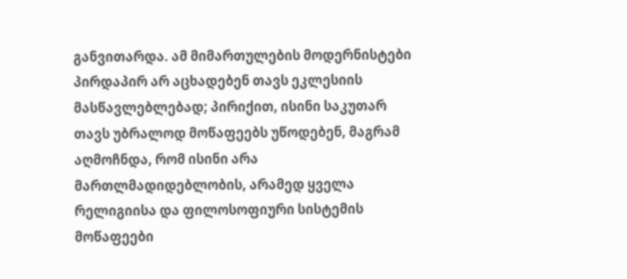განვითარდა. ამ მიმართულების მოდერნისტები პირდაპირ არ აცხადებენ თავს ეკლესიის მასწავლებლებად; პირიქით, ისინი საკუთარ თავს უბრალოდ მოწაფეებს უწოდებენ, მაგრამ აღმოჩნდა, რომ ისინი არა მართლმადიდებლობის, არამედ ყველა რელიგიისა და ფილოსოფიური სისტემის მოწაფეები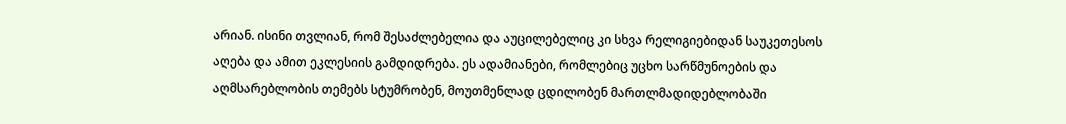არიან. ისინი თვლიან, რომ შესაძლებელია და აუცილებელიც კი სხვა რელიგიებიდან საუკეთესოს აღება და ამით ეკლესიის გამდიდრება. ეს ადამიანები, რომლებიც უცხო სარწმუნოების და აღმსარებლობის თემებს სტუმრობენ, მოუთმენლად ცდილობენ მართლმადიდებლობაში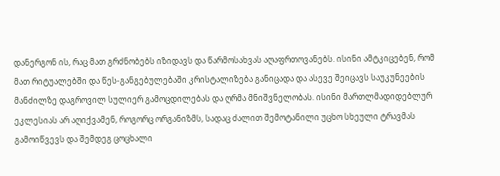დანერგონ ის, რაც მათ გრძნობებს იზიდავს და წარმოსახვას აღაფრთოვანებს. ისინი ამტკიცებენ, რომ მათ რიტუალებში და წეს-განგებულებაში კრისტალიზება განიცადა და ასევე შეიცავს საუკუნეების მანძილზე დაგროვილ სულიერ გამოცდილებას და ღრმა მნიშვნელობას. ისინი მართლმადიდებლურ ეკლესიას არ აღიქვამენ, როგორც ორგანიზმს, სადაც ძალით შემოტანილი უცხო სხეული ტრავმას გამოიწვევს და შემდეგ ცოცხალი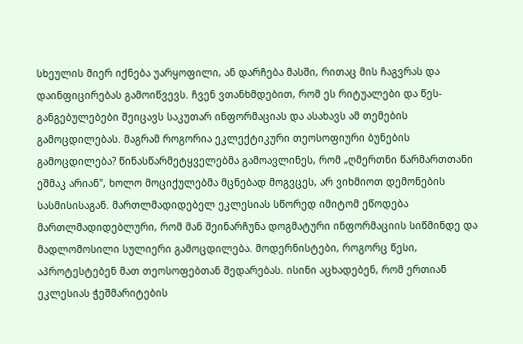სხეულის მიერ იქნება უარყოფილი, ან დარჩება მასში, რითაც მის ჩაგვრას და დაინფიცირებას გამოიწვევს. ჩვენ ვთანხმდებით, რომ ეს რიტუალები და წეს-განგებულებები შეიცავს საკუთარ ინფორმაციას და ასახავს ამ თემების გამოცდილებას. მაგრამ როგორია ეკლექტიკური თეოსოფიური ბუნების გამოცდილება? წინასწარმეტყველებმა გამოავლინეს, რომ „ღმერთნი წარმართთანი ეშმაკ არიან", ხოლო მოციქულებმა მცნებად მოგვცეს, არ ვიხმიოთ დემონების სასმისისაგან. მართლმადიდებელ ეკლესიას სწორედ იმიტომ ეწოდება მართლმადიდებლური, რომ მან შეინარჩუნა დოგმატური ინფორმაციის სიწმინდე და მადლომოსილი სულიერი გამოცდილება. მოდერნისტები, როგორც წესი, აპროტესტებენ მათ თეოსოფებთან შედარებას. ისინი აცხადებენ, რომ ერთიან ეკლესიას ჭეშმარიტების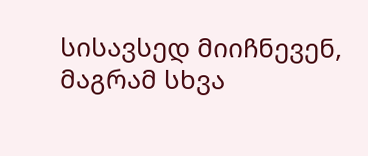სისავსედ მიიჩნევენ, მაგრამ სხვა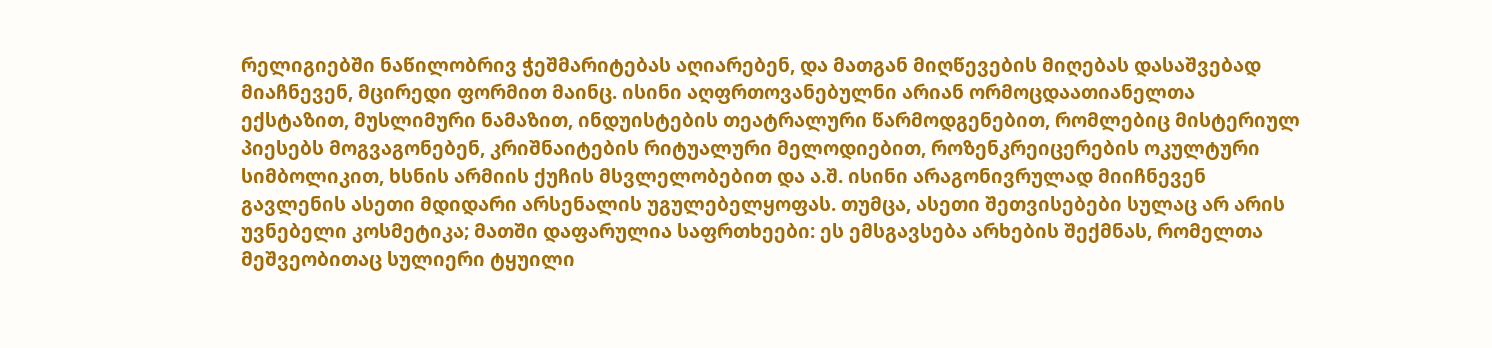რელიგიებში ნაწილობრივ ჭეშმარიტებას აღიარებენ, და მათგან მიღწევების მიღებას დასაშვებად მიაჩნევენ, მცირედი ფორმით მაინც. ისინი აღფრთოვანებულნი არიან ორმოცდაათიანელთა ექსტაზით, მუსლიმური ნამაზით, ინდუისტების თეატრალური წარმოდგენებით, რომლებიც მისტერიულ პიესებს მოგვაგონებენ, კრიშნაიტების რიტუალური მელოდიებით, როზენკრეიცერების ოკულტური სიმბოლიკით, ხსნის არმიის ქუჩის მსვლელობებით და ა.შ. ისინი არაგონივრულად მიიჩნევენ გავლენის ასეთი მდიდარი არსენალის უგულებელყოფას. თუმცა, ასეთი შეთვისებები სულაც არ არის უვნებელი კოსმეტიკა; მათში დაფარულია საფრთხეები: ეს ემსგავსება არხების შექმნას, რომელთა მეშვეობითაც სულიერი ტყუილი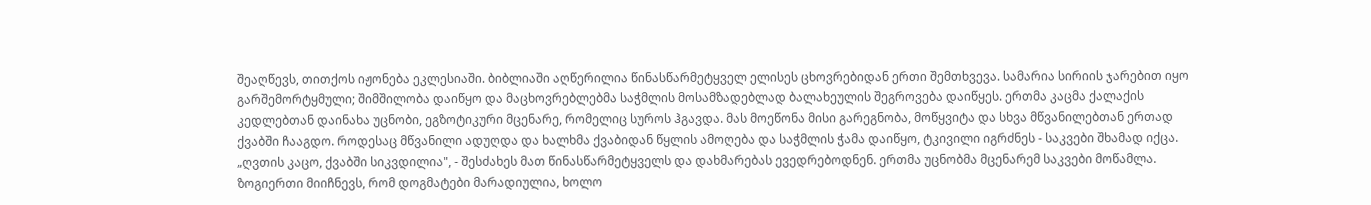შეაღწევს, თითქოს იჟონება ეკლესიაში. ბიბლიაში აღწერილია წინასწარმეტყველ ელისეს ცხოვრებიდან ერთი შემთხვევა. სამარია სირიის ჯარებით იყო გარშემორტყმული; შიმშილობა დაიწყო და მაცხოვრებლებმა საჭმლის მოსამზადებლად ბალახეულის შეგროვება დაიწყეს. ერთმა კაცმა ქალაქის კედლებთან დაინახა უცნობი, ეგზოტიკური მცენარე, რომელიც სუროს ჰგავდა. მას მოეწონა მისი გარეგნობა, მოწყვიტა და სხვა მწვანილებთან ერთად ქვაბში ჩააგდო. როდესაც მწვანილი ადუღდა და ხალხმა ქვაბიდან წყლის ამოღება და საჭმლის ჭამა დაიწყო, ტკივილი იგრძნეს - საკვები შხამად იქცა. „ღვთის კაცო, ქვაბში სიკვდილია", - შესძახეს მათ წინასწარმეტყველს და დახმარებას ევედრებოდნენ. ერთმა უცნობმა მცენარემ საკვები მოწამლა. ზოგიერთი მიიჩნევს, რომ დოგმატები მარადიულია, ხოლო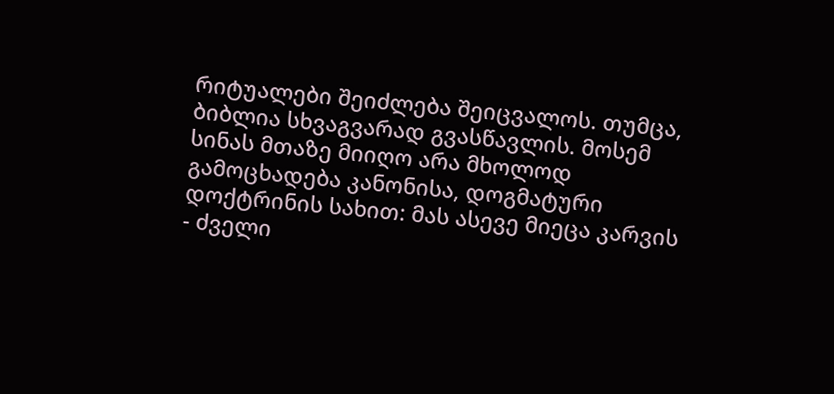რიტუალები შეიძლება შეიცვალოს. თუმცა, ბიბლია სხვაგვარად გვასწავლის. მოსემ სინას მთაზე მიიღო არა მხოლოდ გამოცხადება კანონისა, დოგმატური დოქტრინის სახით: მას ასევე მიეცა კარვის - ძველი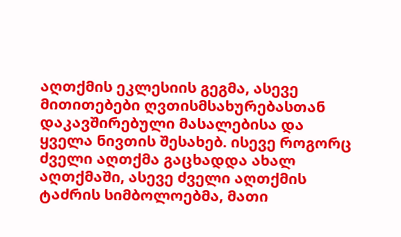აღთქმის ეკლესიის გეგმა, ასევე მითითებები ღვთისმსახურებასთან დაკავშირებული მასალებისა და ყველა ნივთის შესახებ. ისევე როგორც ძველი აღთქმა გაცხადდა ახალ აღთქმაში, ასევე ძველი აღთქმის ტაძრის სიმბოლოებმა, მათი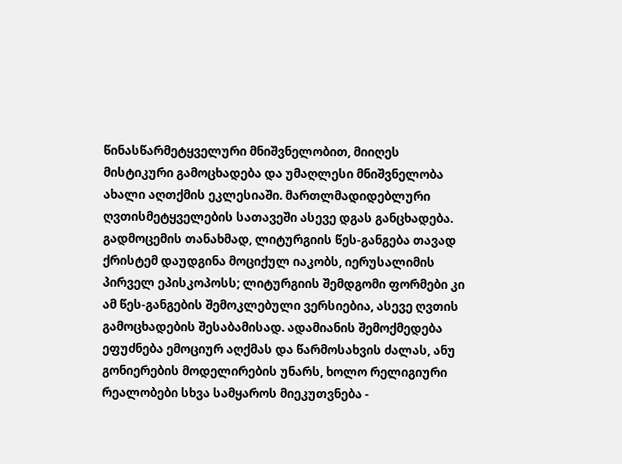წინასწარმეტყველური მნიშვნელობით, მიიღეს მისტიკური გამოცხადება და უმაღლესი მნიშვნელობა ახალი აღთქმის ეკლესიაში. მართლმადიდებლური ღვთისმეტყველების სათავეში ასევე დგას განცხადება. გადმოცემის თანახმად, ლიტურგიის წეს-განგება თავად ქრისტემ დაუდგინა მოციქულ იაკობს, იერუსალიმის პირველ ეპისკოპოსს; ლიტურგიის შემდგომი ფორმები კი ამ წეს-განგების შემოკლებული ვერსიებია, ასევე ღვთის გამოცხადების შესაბამისად. ადამიანის შემოქმედება ეფუძნება ემოციურ აღქმას და წარმოსახვის ძალას, ანუ გონიერების მოდელირების უნარს, ხოლო რელიგიური რეალობები სხვა სამყაროს მიეკუთვნება -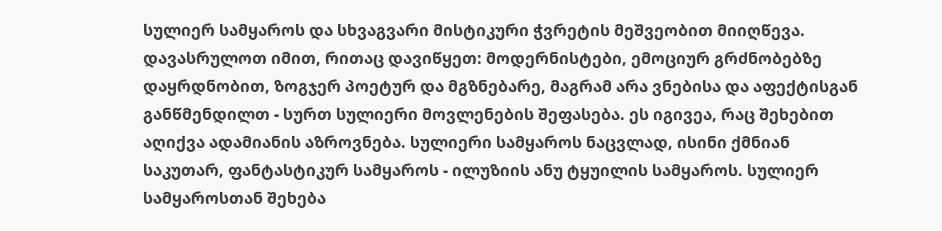სულიერ სამყაროს და სხვაგვარი მისტიკური ჭვრეტის მეშვეობით მიიღწევა. დავასრულოთ იმით, რითაც დავიწყეთ: მოდერნისტები, ემოციურ გრძნობებზე დაყრდნობით, ზოგჯერ პოეტურ და მგზნებარე, მაგრამ არა ვნებისა და აფექტისგან განწმენდილთ - სურთ სულიერი მოვლენების შეფასება. ეს იგივეა, რაც შეხებით აღიქვა ადამიანის აზროვნება. სულიერი სამყაროს ნაცვლად, ისინი ქმნიან საკუთარ, ფანტასტიკურ სამყაროს - ილუზიის ანუ ტყუილის სამყაროს. სულიერ სამყაროსთან შეხება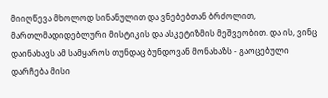მიიღწევა მხოლოდ სინანულით და ვნებებთან ბრძოლით, მართლმადიდებლური მისტიკის და ასკეტიზმის მეშვეობით. და ის, ვინც დაინახავს ამ სამყაროს თუნდაც ბუნდოვან მონახაზს - გაოცებული დარჩება მისი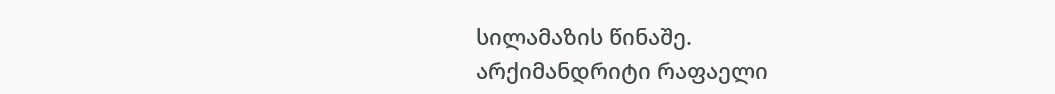სილამაზის წინაშე.
არქიმანდრიტი რაფაელი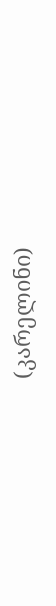(კარელინი)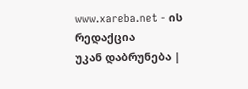www.xareba.net - ის რედაქცია
უკან დაბრუნება |